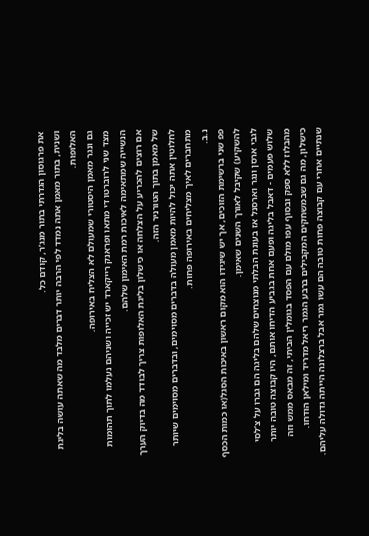את פרגוסון הגדרתי בתור מנג’ר, קודם כל.
ושנית, בתור מאמן אתה נמדד לפי הרבה יותר דברים מלבד מה שאתה עושה בליגת האלופות.
גם ונגר מאמן היסטורי שמעולם לא הצליח באירופה.
מצד שני לרוברטו די מתאו ופראנק רייקארד יש זכייה ושניהם נעלמו לתוך תהומות הנשייה שמתאימה לאיכות רמת האימון שלהם.
אם רוצים להכריע על הצלחה או כישלון בליגת האלופות צריך לבודד מה בדיוק הערך של מאמן בתוך הטורניר הזה.
לחלוטין אתה יכול להיות מאמן מעולה בדברים מסוימים, ובדברים מסוימים שיותר מתחברים לאיך מצליחים באירופה פחות.
נ.ב.
פפ שני ברשימת הזוכים, אך יש שיגידו הוא מקום ראשון באיכות הסגל(או כמות הכסף להשקיע) שקיבל לאורך השנים שאימן.
לגבי ארסן ונגר וארסנל אז בעונת הבלתי מנוצחים שלהם בליגה הם גברו על צ’לסי שלוש פעמים - דאבל בליגה ופעם אחת בגביע הדיחו אותם, היו קבוצה טובה יותר מהבלוז ללא ספק ובסוף עפו מולם עם הפסד בגומלין הביתי, זה מבאס ממש וזה כישלון, מה גם שבמשחקים המקבילים ברבע הגמר ריאל מדריד ומילאן הודחו. שנתיים אחרי עם קבוצה פחות טובה הם עשו גמר אבל ברצלונה הייתה גדולה עליהם.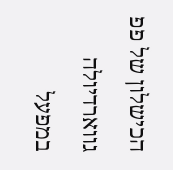הכישלון של פפ גווארדיולה במפעל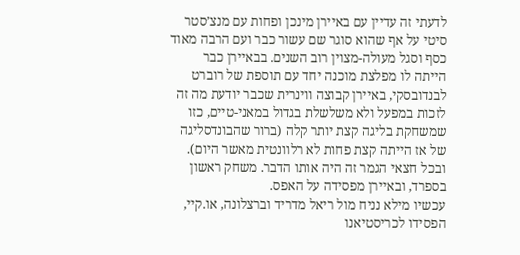לדעתי זה עדיין עם באיירן מינכן ופחות עם מנצ’סטר סיטי על אף שהוא סוגר שם עשור כבר ועם הרבה מאוד כסף וסגל מעולה-מצוין רוב השנים. בבאיירן כבר הייתה לו מפלצת מוכנה יחד עם תוספת של רוברט לבנדובסקי, באיירן קבוצה ווינרית שכבר יודעת מה זה לזכות במפעל ולא משלשלת בגדול במאני-טיים, כזו שמשחקת בליגה קצת יותר קלה (ברור שהבונדסליגה של אז הייתה קצת פחות לא רלוונטית מאשר היום). ובכל חצאי הגמר זה היה אותו הדבר. משחק ראשון בספרד, ובאיירן מפסידה על האפס.
עכשיו מילא נניח מול ריאל מדריד וברצלונה, או.קיי, הפסידו לכריסטיאנו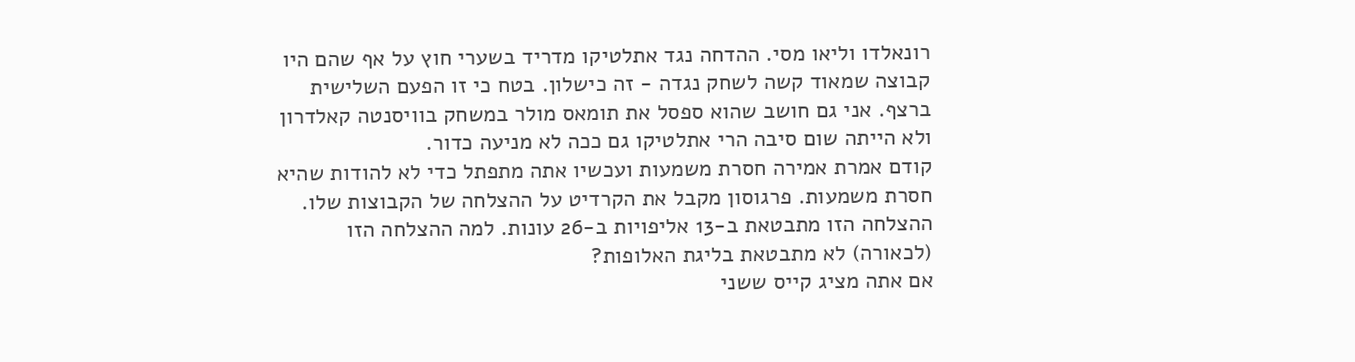רונאלדו וליאו מסי. ההדחה נגד אתלטיקו מדריד בשערי חוץ על אף שהם היו קבוצה שמאוד קשה לשחק נגדה - זה כישלון. בטח כי זו הפעם השלישית ברצף. אני גם חושב שהוא ספסל את תומאס מולר במשחק בוויסנטה קאלדרון ולא הייתה שום סיבה הרי אתלטיקו גם ככה לא מניעה כדור.
קודם אמרת אמירה חסרת משמעות ועכשיו אתה מתפתל כדי לא להודות שהיא חסרת משמעות. פרגוסון מקבל את הקרדיט על ההצלחה של הקבוצות שלו. ההצלחה הזו מתבטאת ב-13 אליפויות ב-26 עונות. למה ההצלחה הזו (לכאורה) לא מתבטאת בליגת האלופות?
אם אתה מציג קייס ששני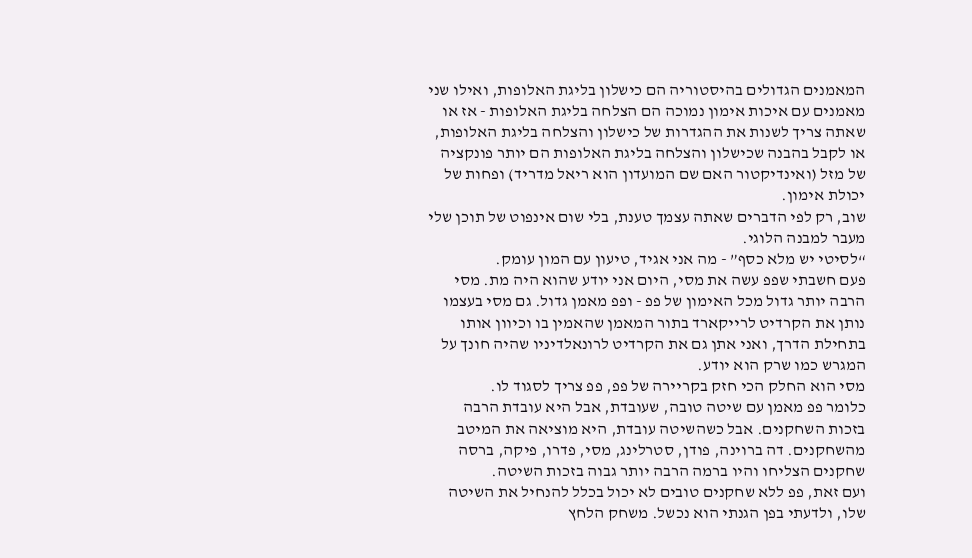המאמנים הגדולים בהיסטוריה הם כישלון בליגת האלופות, ואילו שני מאמנים עם איכות אימון נמוכה הם הצלחה בליגת האלופות - אז או שאתה צריך לשנות את ההגדרות של כישלון והצלחה בליגת האלופות, או לקבל בהבנה שכישלון והצלחה בליגת האלופות הם יותר פונקציה של מזל (ואינדיקטור האם שם המועדון הוא ריאל מדריד) ופחות של יכולת אימון.
שוב, רק לפי הדברים שאתה עצמך טענת, בלי שום אינפוט של תוכן שלי מעבר למבנה הלוגי.
“לסיטי יש מלא כסף” - מה אני אגיד, טיעון עם המון עומק.
פעם חשבתי שפפ עשה את מסי, היום אני יודע שהוא היה מת. מסי הרבה יותר גדול מכל האימון של פפ - ופפ מאמן גדול. גם מסי בעצמו נותן את הקרדיט לרייקארד בתור המאמן שהאמין בו וכיוון אותו בתחילת הדרך, ואני אתן גם את הקרדיט לרונאלדיניו שהיה חונך על המגרש כמו שרק הוא יודע.
מסי הוא החלק הכי חזק בקריירה של פפ, פפ צריך לסגוד לו.
כלומר פפ מאמן עם שיטה טובה, שעובדת, אבל היא עובדת הרבה בזכות השחקנים. אבל כשהשיטה עובדת, היא מוציאה את המיטב מהשחקנים. דה ברוינה, פודן, סטרלינג, מסי, פדרו, פיקה, ברסה שחקנים הצליחו והיו ברמה הרבה יותר גבוה בזכות השיטה.
ועם זאת, פפ ללא שחקנים טובים לא יכול בכלל להנחיל את השיטה שלו, ולדעתי בפן הגנתי הוא נכשל. משחק הלחץ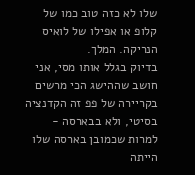שלו לא כזה טוב כמו של קלופ או אפילו של לואיס הנריקה. המלך.
בדיוק בגלל אותו מסי, אני חושב שההישג הכי מרשים בקריירה של פפ זה הקדנציה בסיטי, ולא בבארסה - למרות שכמובן בארסה שלו הייתה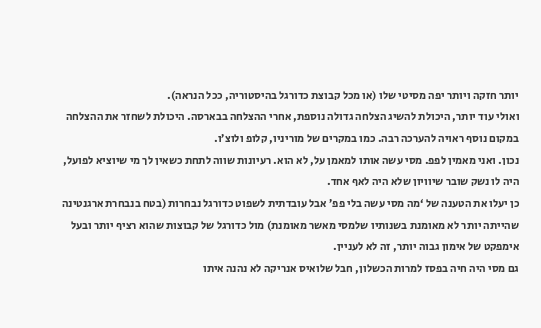יותר חזקה ויותר יפה מסיטי שלו (או מכל קבוצת כדורגל בהיסטוריה, ככל הנראה).
ואולי עוד יותר, היכולת להשיג הצלחה גדולה נוספת, אחרי ההצלחה בבארסה. היכולת לשחזר את ההצלחה במקום נוסף ראויה להערכה רבה. כמו במקרים של מוריניו, קלופ ולוצ’ו.
נכון. ואני מאמין לפפ. מסי עשה אותו למאמן על, לא הוא. רעיונות שווה לתחת כשאין לך מי שיוציא לפועל, היה לו נשק שובר שיוויון שלא היה לאף אחד.
כן יעלו את הטענה של ‘מה מסי עשה בלי פפ’ אבל עובדתית לשפוט כדורגל נבחרות (בטח בנבחרת ארגנטינה שהייתה יותר לא מאומנת בשנותיו שלמסי מאשר מאומנת) מול כדורגל של קבוצות שהוא רציף יותר ובעל אימפקט של אימון גבוה יותר, זה לא לעניין.
גם מסי היה חיה בפסז למרות הכשלון, חבל שלואיס אנריקה לא נהנה איתו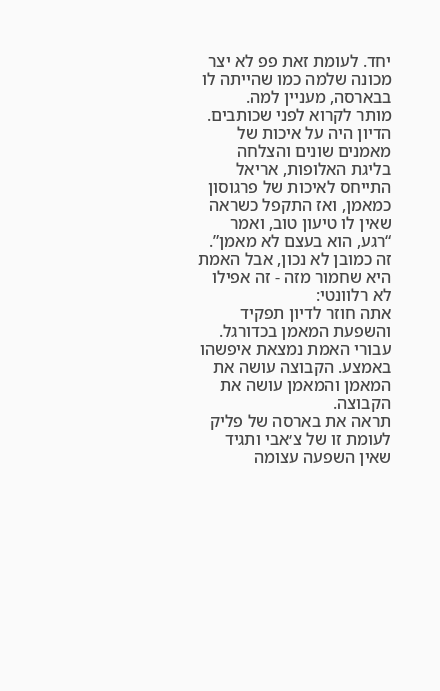יחד. לעומת זאת פפ לא יצר מכונה שלמה כמו שהייתה לו בבארסה, מעניין למה.
מותר לקרוא לפני שכותבים. הדיון היה על איכות של מאמנים שונים והצלחה בליגת האלופות, אריאל התייחס לאיכות של פרגוסון כמאמן, ואז התקפל כשראה שאין לו טיעון טוב, ואמר “רגע, הוא בעצם לא מאמן”. זה כמובן לא נכון, אבל האמת היא שחמור מזה - זה אפילו לא רלוונטי:
אתה חוזר לדיון תפקיד והשפעת המאמן בכדורגל. עבורי האמת נמצאת איפשהו באמצע. הקבוצה עושה את המאמן והמאמן עושה את הקבוצה.
תראה את בארסה של פליק לעומת זו של צ׳אבי ותגיד שאין השפעה עצומה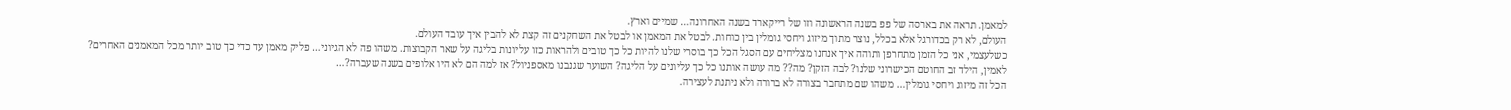למאמן. תראה את בארסה של פפ בשנה הראשונה וזו של רייקארד בשנה האחרונה… שמיים וארץ.
העולם, לא רק בכדורגל אלא בכלל, נוצר מתוך מיזוג ויחסי גומלין בין כוחות. לבטל את המאמן או לבטל את השחקנים זה קצת לא להבין איך עובד העולם.
כשלעצמי, אני כל הזמן מתחרפן ותוהה איך אנחנו מצליחים עם הסגל הכל כך בוסרי שלנו להיות כל כך טובים ולהראות כזו עליונות בליגה על שאר הקבוצות. משהו פה לא הגיוני… פליק מאמן עד כדי כך טוב יותר מכל המאמנים האחרים? לאמין, הילד זב החוטם הכישרוני שלנו? לבה הזקן? מה?? מה עושה אותנו כל כך עליונים על הליגה? השוער שגנבנו מאספניול? אז למה הם לא היו אלופים בשנה שעברה?…
הכל זה מיזוג ויחסי גומלין… משהו שם מתחבר בצורה לא ברורה ולא ניתנת לעצירה.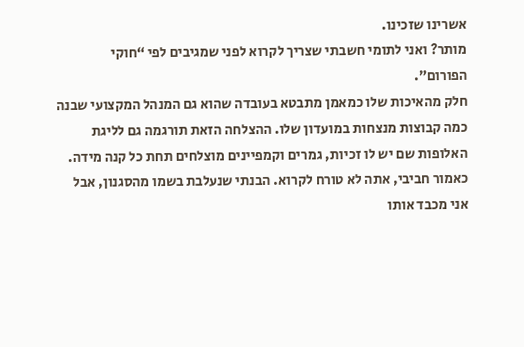אשרינו שזכינו.
מותר? ואני לתומי חשבתי שצריך לקרוא לפני שמגיבים לפי “חוקי הפורום”.
חלק מהאיכות שלו כמאמן מתבטא בעובדה שהוא גם המנהל המקצועי שבנה כמה קבוצות מנצחות במועדון שלו. ההצלחה הזאת תורגמה גם לליגת האלופות שם יש לו זכיות, גמרים וקמפיינים מוצלחים תחת כל קנה מידה.
כאמור חביבי, אתה לא טורח לקרוא. הבנתי שנעלבת בשמו מהסגנון, אבל אני מכבד אותו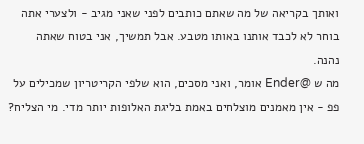ואותך בקריאה של מה שאתם כותבים לפני שאני מגיב - ולצערי אתה בוחר לא לכבד אותנו באותו מטבע. אבל תמשיך, אני בטוח שאתה נהנה.
מה ש @Ender אומר, ואני מסכים, הוא שלפי הקריטריון שמכילים על פפ - אין מאמנים מוצלחים באמת בליגת האלופות יותר מדי. מי הצליח?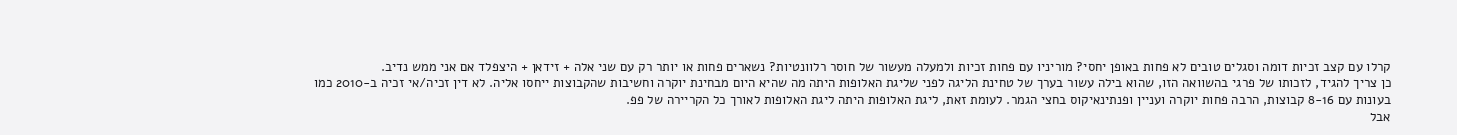קרלו עם קצב זכיות דומה וסגלים טובים לא פחות באופן יחסי? מוריניו עם פחות זכיות ולמעלה מעשור של חוסר רלוונטיות? נשארים פחות או יותר רק עם שני אלה + זידאן + היצפלד אם אני ממש נדיב.
כן צריך להגיד, לזכותו של פרגי בהשוואה הזו, שהוא בילה עשור בערך של טחינת הליגה לפני שליגת האלופות היתה מה שהיא היום מבחינת יוקרה וחשיבות שהקבוצות ייחסו אליה. לא דין זכיה/אי זכיה ב-2010 כמו בעונות עם 8-16 קבוצות, הרבה פחות יוקרה ועניין ופנתינאיקוס בחצי הגמר. לעומת זאת, ליגת האלופות היתה ליגת האלופות לאורך כל הקריירה של פפ.
אבל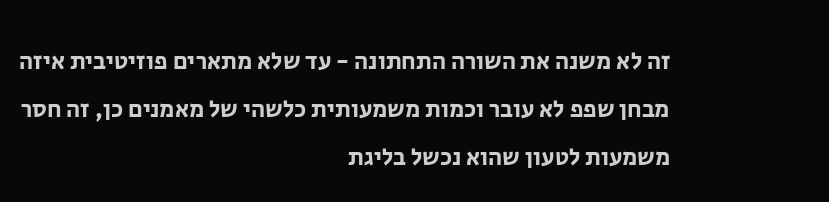זה לא משנה את השורה התחתונה - עד שלא מתארים פוזיטיבית איזה מבחן שפפ לא עובר וכמות משמעותית כלשהי של מאמנים כן, זה חסר משמעות לטעון שהוא נכשל בליגת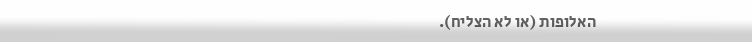האלופות (או לא הצליח).